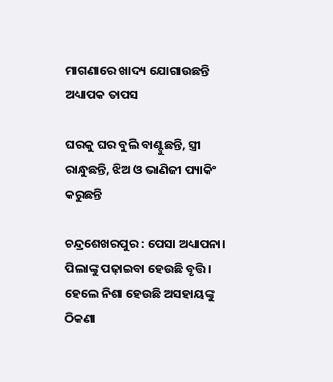ମାଗଣାରେ ଖାଦ୍ୟ ଯୋଗାଉଛନ୍ତି ଅଧ୍ୟାପକ ତାପସ

ଘରକୁ ଘର ବୁଲି ବାଣ୍ଟୁଛନ୍ତି, ସ୍ତ୍ରୀ ରାନ୍ଧୁଛନ୍ତି, ଝିଅ ଓ ଭାଣିଜୀ ପ୍ୟାକିଂ କରୁଛନ୍ତି

ଚନ୍ଦ୍ରଶେଖରପୁର : ପେସା ଅଧ୍ୟାପନା। ପିଲାଙ୍କୁ ପଢ଼ାଇବା ହେଉଛି ବୃତ୍ତି। ହେଲେ ନିଶା ହେଉଛି ଅସହାୟଙ୍କୁ ଠିକଣା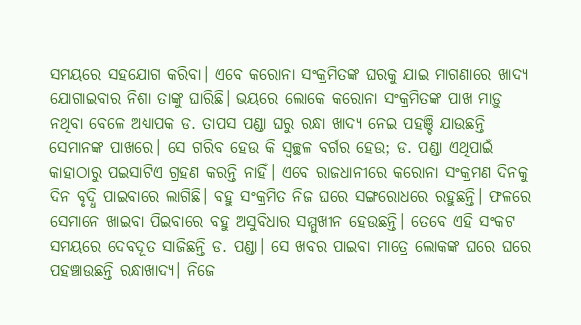ସମୟରେ ସହଯୋଗ କରିବା। ଏବେ କରୋନା ସଂକ୍ରମିତଙ୍କ ଘରକୁ ଯାଇ ମାଗଣାରେ ଖାଦ୍ୟ ଯୋଗାଇବାର ନିଶା ତାଙ୍କୁ ଘାରିଛି। ଭୟରେ ଲୋକେ କରୋନା ସଂକ୍ରମିତଙ୍କ ପାଖ ମାଡ଼ୁ ନଥିବା ବେଳେ ଅଧ୍ୟାପକ ଡ. ତାପସ ପଣ୍ଡା ଘରୁ ରନ୍ଧା ଖାଦ୍ୟ ନେଇ ପହଞ୍ଚି ଯାଉଛନ୍ତି ସେମାନଙ୍କ ପାଖରେ। ସେ ଗରିବ ହେଉ କି ସ୍ବଚ୍ଛଳ ବର୍ଗର ହେଉ; ଡ. ପଣ୍ଡା ଏଥିପାଇଁ କାହାଠାରୁ ପଇସାଟିଏ ଗ୍ରହଣ କରନ୍ତି ନାହିଁ। ଏବେ ରାଜଧାନୀରେ କରୋନା ସଂକ୍ରମଣ ଦିନକୁ ଦିନ ବୃଦ୍ଧି ପାଇବାରେ ଲାଗିଛି। ବହୁ ସଂକ୍ରମିତ ନିଜ ଘରେ ସଙ୍ଗରୋଧରେ ରହୁଛନ୍ତି। ଫଳରେ ସେମାନେ ଖାଇବା ପିଇବାରେ ବହୁ ଅସୁବିଧାର ସମ୍ମୁଖୀନ ହେଉଛନ୍ତି। ତେବେ ଏହି ସଂକଟ ସମୟରେ ଦେବଦୂତ ସାଜିଛନ୍ତି ଡ. ପଣ୍ଡା। ସେ ଖବର ପାଇବା ମାତ୍ରେ ଲୋକଙ୍କ ଘରେ ଘରେ ପହଞ୍ଚାଉଛନ୍ତି ରନ୍ଧାଖାଦ୍ୟ। ନିଜେ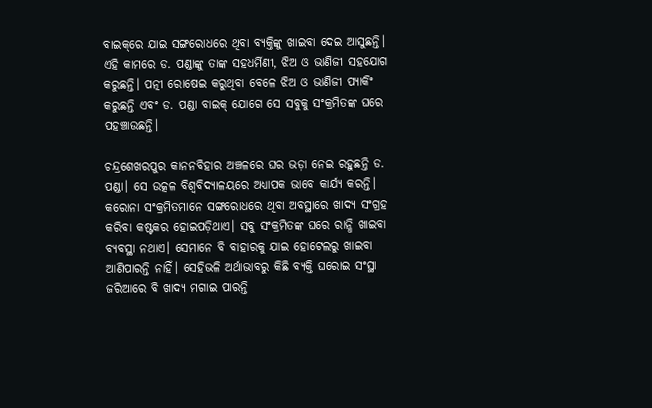ବାଇକ୍‌ରେ ଯାଇ ସଙ୍ଗରୋଧରେ ଥିବା ବ୍ୟକ୍ତିଙ୍କୁ ଖାଇବା ଦେଇ ଆସୁଛନ୍ତି। ଏହି କାମରେ ଡ. ପଣ୍ଡାଙ୍କୁ ତାଙ୍କ ସହଧର୍ମିଣୀ, ଝିଅ ଓ ଭାଣିଜୀ ସହଯୋଗ କରୁଛନ୍ତି। ପତ୍ନୀ ରୋଷେଇ କରୁଥିବା ବେଳେ ଝିଅ ଓ ଭାଣିଜୀ ପ୍ୟାକିଂ କରୁଛନ୍ତି ଏବଂ ଡ. ପଣ୍ଡା ବ‌ାଇକ୍‌ ଯୋଗେ ସେ ସବୁକୁ ସଂକ୍ରମିତଙ୍କ ଘରେ ପହଞ୍ଚାଉଛନ୍ତି।

ଚନ୍ଦ୍ରଶେଖରପୁର କାନନବିହାର ଅଞ୍ଚଳରେ ଘର ଭଡ଼ା ନେଇ ରହୁଛନ୍ତି ଡ. ପଣ୍ଡା। ସେ ଉତ୍କଳ ବିଶ୍ବବିଦ୍ୟାଳୟରେ ଅଧ୍ୟାପକ ଭାବେ କାର୍ଯ୍ୟ କରନ୍ତି। କରୋନା ସଂକ୍ରମିତମାନେ ସଙ୍ଗରୋଧରେ ଥିବା ଅବସ୍ଥାରେ ଖାଦ୍ୟ ସଂଗ୍ରହ କରିବା କଷ୍ଟକର ହୋଇପଡ଼ିଥାଏ। ସବୁ ସଂକ୍ରମିତଙ୍କ ଘରେ ରାନ୍ଧି ଖାଇବା ବ୍ୟବସ୍ଥା ନଥାଏ। ସେମାନେ ବି ବାହାରକୁ ଯାଇ ହୋଟେଲରୁ ଖାଇବା ଆଣିପାରନ୍ତି ନାହିଁ। ସେହିଭଳି ଅର୍ଥାଭାବରୁ କିଛି ବ୍ୟକ୍ତି ଘରୋଇ ସଂସ୍ଥା ଜରିଆରେ ବି ଖାଦ୍ୟ ମଗାଇ ପାରନ୍ତି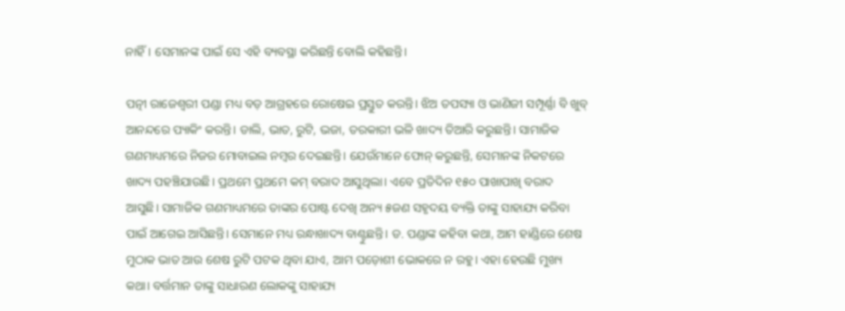ନାହିଁ। ସେମାନଙ୍କ ପାଇଁ ସେ ଏହି ବ୍ୟବସ୍ଥା କରିଛନ୍ତି ବୋଲି କହିଛନ୍ତି।

ପତ୍ନୀ ରାଜେଶ୍ୱରୀ ପଣ୍ଡା ମଧ୍ୟ ବଡ଼ ଆଗ୍ରହରେ ରୋଷେଇ ପ୍ରସ୍ତୁତ କରନ୍ତି। ଝିଅ ତପସ୍ୟା ଓ ଭାଣିଜୀ ସମ୍ପୂର୍ଣ୍ଣା ବି ଖୁବ୍‌ ଆନନ୍ଦରେ ପ୍ୟାକିଂ କରନ୍ତି। ଡାଲି, ଭାତ, ରୁଟି, ଭଜା, ତରକାରୀ ଭଳି ଖାଦ୍ୟ ତିଆରି କରୁଛନ୍ତି। ସାମାଜିକ ଗଣମାଧ୍ୟମରେ ନିଜର ମୋବାଇଲ ନମ୍ବର ଦେଇଛନ୍ତି। ଯେଉଁମାନେ ଫୋନ୍‌ କରୁଛନ୍ତି, ସେମାନଙ୍କ ନିକଟରେ ଖାଦ୍ୟ ପହଞ୍ଚିଯାଉଛି। ପ୍ରଥମେ ପ୍ରଥମେ କମ୍‌ ବରାଦ ଆସୁଥିଲା। ଏବେ ପ୍ରତିଦିନ ୧୫୦ ପାଖାପାଖି ବରାଦ ଆସୁଛି। ସାମାଜିକ ଗଣମାଧ୍ୟମରେ ତାଙ୍କର ପୋଷ୍ଟ ଦେଖି ଅନ୍ୟ ୫ଜଣ ସହୃଦୟ ବ୍ୟକ୍ତି ତାଙ୍କୁ ସାହାଯ୍ୟ କରିବା ପାଇଁ ଆଗେଇ ଆସିଛନ୍ତି। ସେମାନେ ମଧ୍ୟ ରନ୍ଧାଖାଦ୍ୟ ବାଣ୍ଟୁଛନ୍ତି। ଡ. ପଣ୍ଡାଙ୍କ କହିବା କଥା, ଆମ ହାଣ୍ଡିରେ ଶେଷ ମୁଠାକ ଭାତ ଆଉ ଶେଷ ରୁଟି ପଟକ ଥିବା ଯାଏ, ଆମ ପଡ଼ୋଶୀ ଭୋକରେ ନ ରହୁ। ଏହା ହେଉଛି ମୁଖ୍ୟ କଥା। ବର୍ତ୍ତମାନ ତାଙ୍କୁ ସାଧାରଣ ଲୋକଙ୍କୁ ସାହାଯ୍ୟ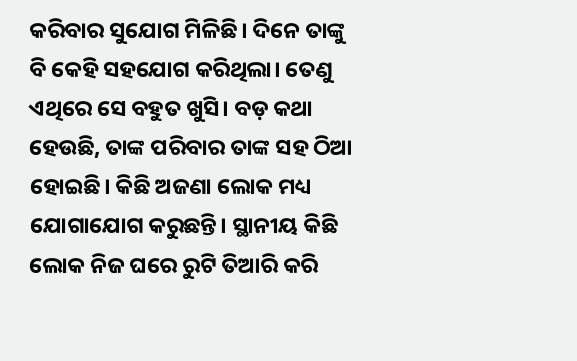କରିବାର ସୁଯୋଗ ମିଳିଛି। ଦିନେ ତାଙ୍କୁ ବି କେହି ସହଯୋଗ କରିଥିଲା। ତେଣୁ ଏଥିରେ ସେ ବହୁତ ଖୁସି। ବଡ଼ କଥ‌ା ହେଉଛି, ତାଙ୍କ ପରିବାର ତାଙ୍କ ସହ ଠିଆ ହୋଇଛି। କିଛି ଅଜଣା ଲୋକ ମଧ୍ୟ ଯୋଗାଯୋଗ କରୁଛନ୍ତି। ସ୍ଥାନୀୟ କିଛି ଲୋକ ନିଜ ଘରେ ରୁଟି ତିଆରି କରି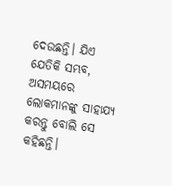ଦେଉଛନ୍ତି। ଯିଏ ଯେତିକି ସମ୍ଭବ, ଅସମୟରେ ଲୋକମାନଙ୍କୁ ସାହାଯ୍ୟ କରନ୍ତୁ ବୋଲି ସେ କହିଛନ୍ତି।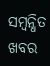ସମ୍ବନ୍ଧିତ ଖବର